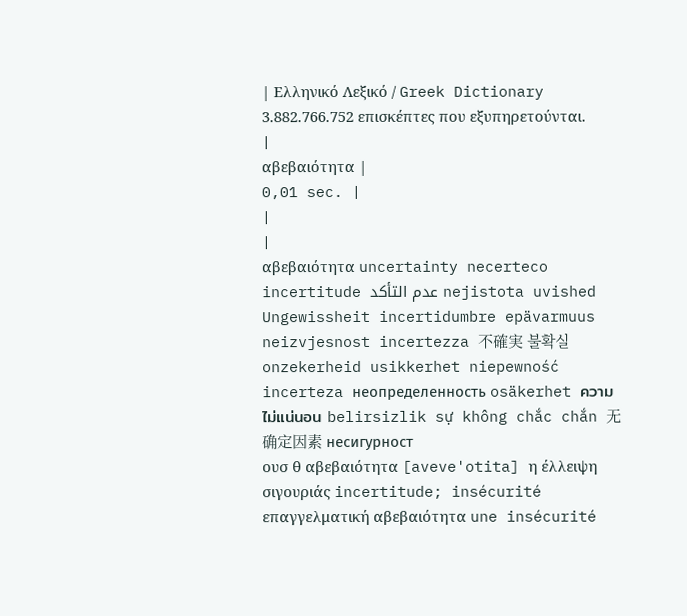| Ελληνικό Λεξικό / Greek Dictionary 3.882.766.752 επισκέπτες που εξυπηρετούνται. |
αβεβαιότητα |
0,01 sec. |
|
|
αβεβαιότητα uncertainty necerteco incertitude عدم التأكد nejistota uvished Ungewissheit incertidumbre epävarmuus neizvjesnost incertezza 不確実 불확실 onzekerheid usikkerhet niepewność incerteza неопределенность osäkerhet ความไม่แน่นอน belirsizlik sự không chắc chắn 无确定因素 несигурност
ουσ θ αβεβαιότητα [aveve'otita] η έλλειψη σιγουριάς incertitude; insécurité επαγγελματική αβεβαιότητα une insécurité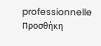professionnelle Προσθήκη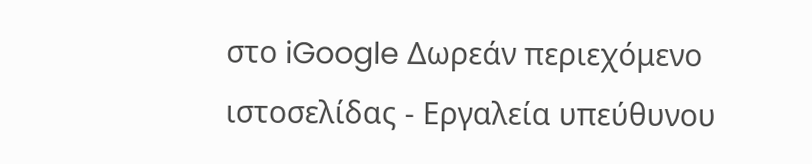στο iGoogle Δωρεάν περιεχόμενο ιστοσελίδας - Εργαλεία υπεύθυνου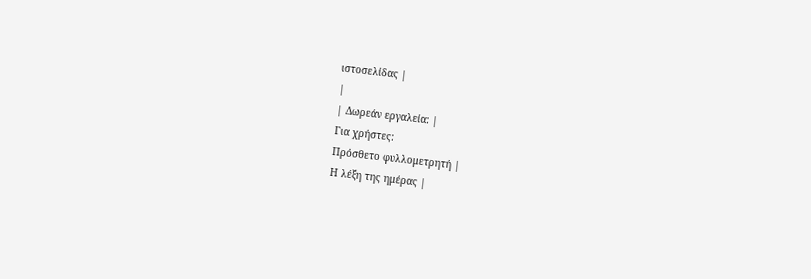ιστοσελίδας |
|
| Δωρεάν εργαλεία: |
Για χρήστες:
Πρόσθετο φυλλομετρητή |
Η λέξη της ημέρας |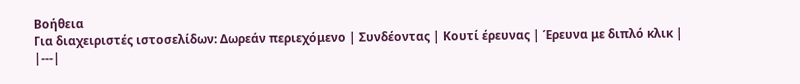Βοήθεια
Για διαχειριστές ιστοσελίδων: Δωρεάν περιεχόμενο | Συνδέοντας | Κουτί έρευνας | Έρευνα με διπλό κλικ |
|---|